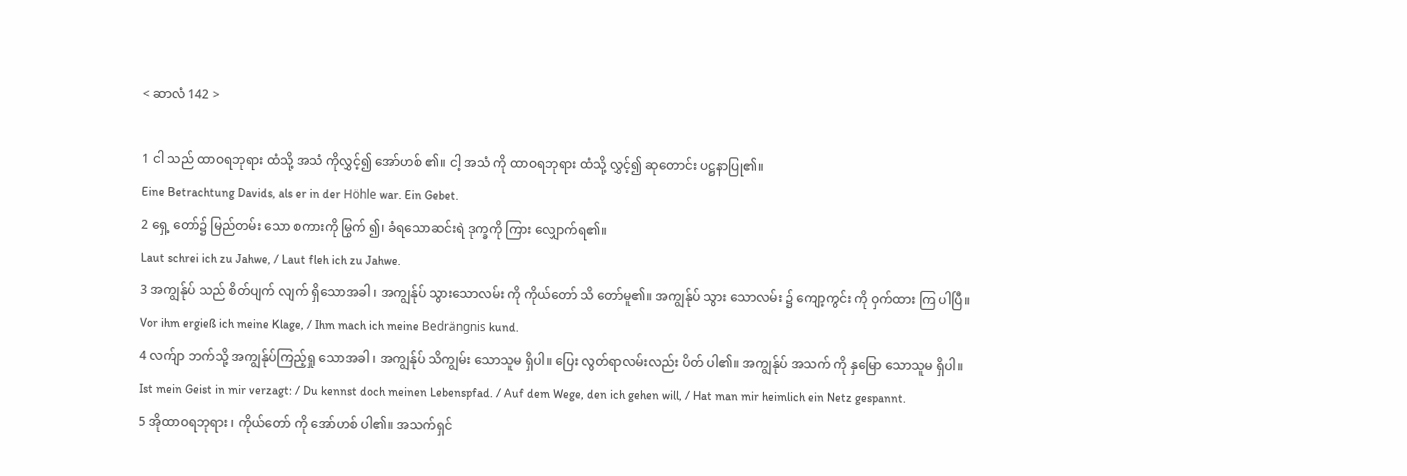< ဆာလံ 142 >

1 ငါ သည် ထာဝရဘုရား ထံသို့ အသံ ကိုလွှင့်၍ အော်ဟစ် ၏။ ငါ့ အသံ ကို ထာဝရဘုရား ထံသို့ လွှင့်၍ ဆုတောင်း ပဋ္ဌနာပြု၏။
Eine Betrachtung Davids, als er in der Höhle war. Ein Gebet.
2 ရှေ့ တော်၌ မြည်တမ်း သော စကားကို မြွက် ၍၊ ခံရသောဆင်းရဲ ဒုက္ခကို ကြား လျှောက်ရ၏။
Laut schrei ich zu Jahwe, / Laut fleh ich zu Jahwe.
3 အကျွန်ုပ် သည် စိတ်ပျက် လျက် ရှိသောအခါ ၊ အကျွန်ုပ် သွားသောလမ်း ကို ကိုယ်တော် သိ တော်မူ၏။ အကျွန်ုပ် သွား သောလမ်း ၌ ကျော့ကွင်း ကို ဝှက်ထား ကြ ပါပြီ။
Vor ihm ergieß ich meine Klage, / Ihm mach ich meine Bedrängnis kund.
4 လက်ျာ ဘက်သို့ အကျွန်ုပ်ကြည့်ရှု သောအခါ ၊ အကျွန်ုပ် သိကျွမ်း သောသူမ ရှိပါ။ ပြေး လွတ်ရာလမ်းလည်း ပိတ် ပါ၏။ အကျွန်ုပ် အသက် ကို နှမြော သောသူမ ရှိပါ။
Ist mein Geist in mir verzagt: / Du kennst doch meinen Lebenspfad. / Auf dem Wege, den ich gehen will, / Hat man mir heimlich ein Netz gespannt.
5 အိုထာဝရဘုရား ၊ ကိုယ်တော် ကို အော်ဟစ် ပါ၏။ အသက်ရှင်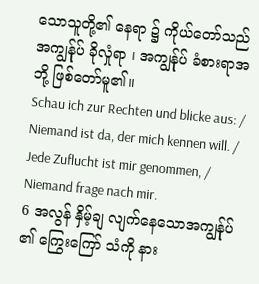သောသူတို့၏ နေရာ ၌ ကိုယ်တော်သည် အကျွန်ုပ် ခိုလှုံရာ ၊ အကျွန်ုပ် ခံစားရာအဘို့ ဖြစ်တော်မူ၏။
Schau ich zur Rechten und blicke aus: / Niemand ist da, der mich kennen will. / Jede Zuflucht ist mir genommen, / Niemand frage nach mir.
6 အလွန် နှိမ့်ချ လျက်နေသောအကျွန်ုပ် ၏ ကြွေးကြော် သံကို နား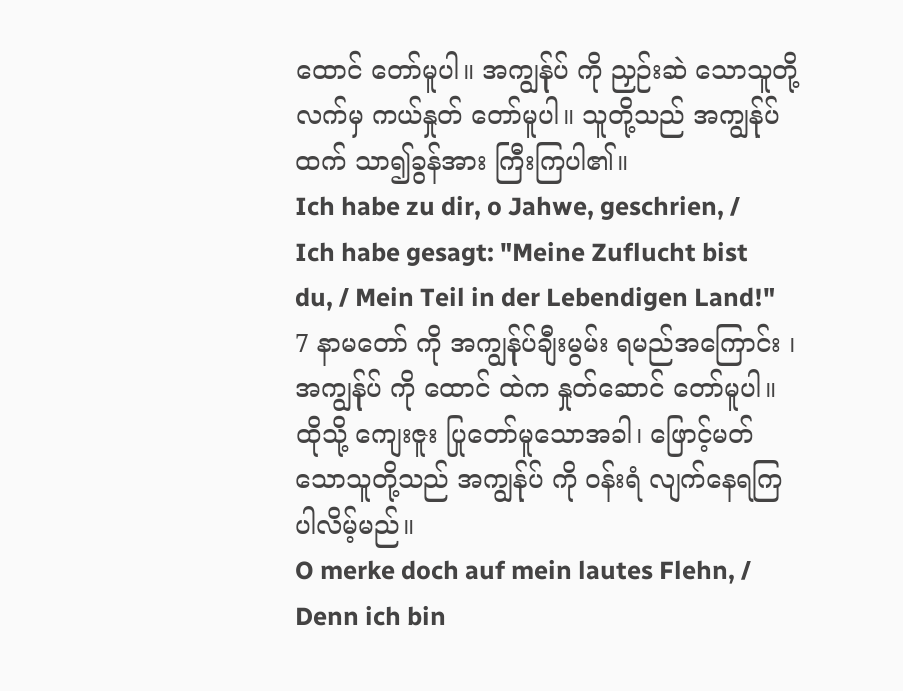ထောင် တော်မူပါ။ အကျွန်ုပ် ကို ညှဉ်းဆဲ သောသူတို့လက်မှ ကယ်နှုတ် တော်မူပါ။ သူတို့သည် အကျွန်ုပ် ထက် သာ၍ခွန်အား ကြီးကြပါ၏။
Ich habe zu dir, o Jahwe, geschrien, / Ich habe gesagt: "Meine Zuflucht bist du, / Mein Teil in der Lebendigen Land!"
7 နာမတော် ကို အကျွန်ုပ်ချီးမွမ်း ရမည်အကြောင်း ၊ အကျွန်ုပ် ကို ထောင် ထဲက နှုတ်ဆောင် တော်မူပါ။ ထိုသို့ ကျေးဇူး ပြုတော်မူသောအခါ၊ ဖြောင့်မတ် သောသူတို့သည် အကျွန်ုပ် ကို ဝန်းရံ လျက်နေရကြပါလိမ့်မည်။
O merke doch auf mein lautes Flehn, / Denn ich bin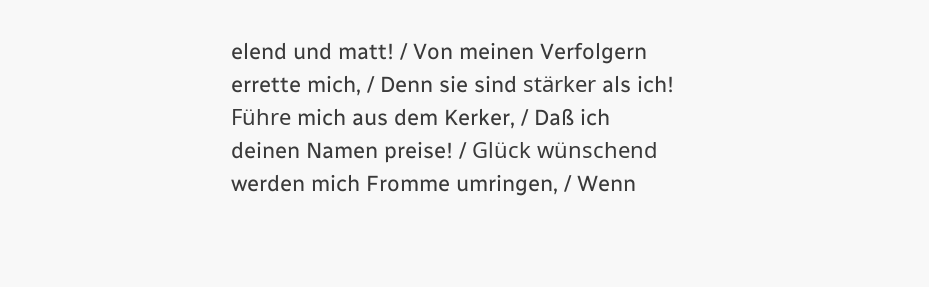elend und matt! / Von meinen Verfolgern errette mich, / Denn sie sind stärker als ich! Führe mich aus dem Kerker, / Daß ich deinen Namen preise! / Glück wünschend werden mich Fromme umringen, / Wenn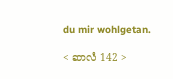du mir wohlgetan.

< ဆာလံ 142 >